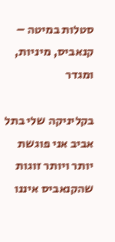סטלות במיטה – קנאביס, מיניות, ומגדר

בקליניקה שלי בתל אביב אני פוגשת יותר ויותר זוגות שהקנאביס איננו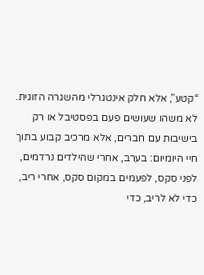“קטע”, אלא חלק אינטגרלי מהשגרה הזוגית. לא משהו שעושים פעם בפסטיבל או רק בישיבות עם חברים, אלא מרכיב קבוע בתוך חיי היומיום: בערב, אחרי שהילדים נרדמים, לפני סקס, לפעמים במקום סקס, אחרי ריב, כדי לא לריב, כדי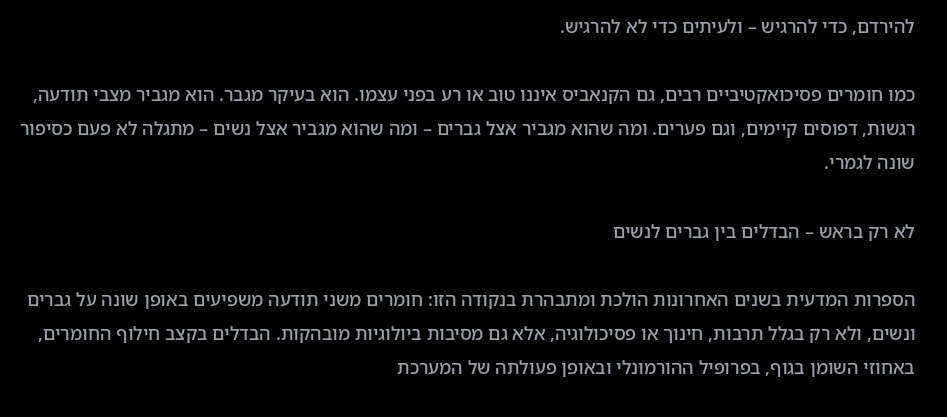להירדם, כדי להרגיש – ולעיתים כדי לא להרגיש.

כמו חומרים פסיכואקטיביים רבים, גם הקנאביס איננו טוב או רע בפני עצמו. הוא בעיקר מגבר. הוא מגביר מצבי תודעה, רגשות, דפוסים קיימים, וגם פערים. ומה שהוא מגביר אצל גברים – ומה שהוא מגביר אצל נשים – מתגלה לא פעם כסיפור שונה לגמרי.

לא רק בראש – הבדלים בין גברים לנשים

הספרות המדעית בשנים האחרונות הולכת ומתבהרת בנקודה הזו: חומרים משני תודעה משפיעים באופן שונה על גברים ונשים, ולא רק בגלל תרבות, חינוך או פסיכולוגיה, אלא גם מסיבות ביולוגיות מובהקות. הבדלים בקצב חילוף החומרים, באחוזי השומן בגוף, בפרופיל ההורמונלי ובאופן פעולתה של המערכת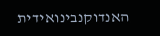האנדוקנבינואידית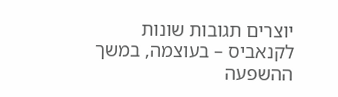יוצרים תגובות שונות לקנאביס – בעוצמה, במשך ההשפעה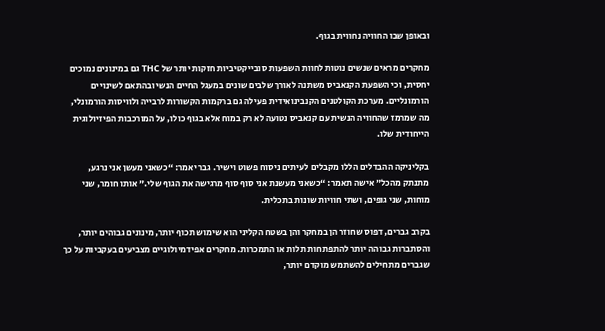ובאופן שבו החוויה נחווית בגוף.

מחקרים מראים שנשים נוטות לחוות השפעות סובייקטיביות חזקות יותר של THC גם במינונים נמוכים יחסית, וכי השפעת הקנאביס משתנה לאורך שלבים שונים במעגל החיים הנשי ובהתאם לשינויים הורמונליים. מערכת הקולטנים הקנבינואידית פעילה גם ברקמות הקשורות לרבייה ולוויסות הורמונלי, מה שמרמז שהחוויה הנשית עם קנאביס נטועה לא רק במוח אלא בגוף כולו, על המורכבות הפיזיולוגית הייחודית שלו.

בקליניקה ההבדלים הללו מקבלים לעיתים ניסוח פשוט וישיר. גבר יאמר: “כשאני מעשן אני נרגע, מתנתק מהכל” אישה תאמר: “כשאני מעשנת אני סוף סוף מרגישה את הגוף שלי.” אותו חומר, שני מוחות, שני גופים, ושתי חוויות שונות בתכלית.

בקרב גברים, דפוס שחוזר הן במחקר והן בשטח הקליני הוא שימוש תכוף יותר, מינונים גבוהים יותר, והסתברות גבוהה יותר להתפתחות תלות או התמכרות. מחקרים אפידמיולוגיים מצביעים בעקביות על כך שגברים מתחילים להשתמש מוקדם יותר,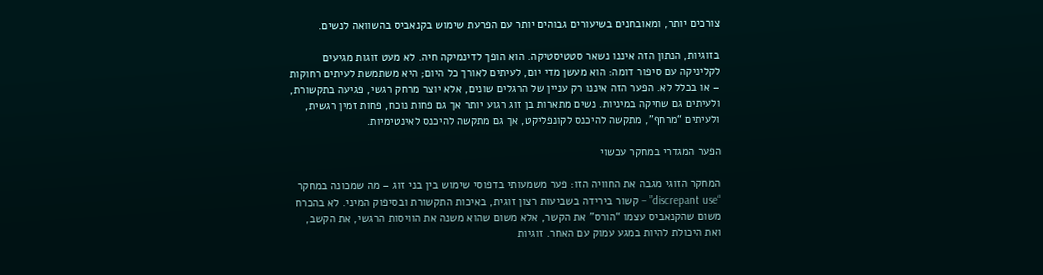צורכים יותר, ומאובחנים בשיעורים גבוהים יותר עם הפרעת שימוש בקנאביס בהשוואה לנשים.

בזוגיות, הנתון הזה איננו נשאר סטטיסטיקה. הוא הופך לדינמיקה חיה. לא מעט זוגות מגיעים לקליניקה עם סיפור דומה: הוא מעשן מדי יום, לעיתים לאורך כל היום; היא משתמשת לעיתים רחוקות – או בכלל לא. הפער הזה איננו רק עניין של הרגלים שונים, אלא יוצר מרחק רגשי, פגיעה בתקשורת, ולעיתים גם שחיקה במיניות. נשים מתארות בן זוג רגוע יותר אך גם פחות נוכח, פחות זמין רגשית, ולעיתים “מרחף”, מתקשה להיכנס לקונפליקט, אך גם מתקשה להיכנס לאינטימיות.

הפער המגדרי במחקר עכשוי

המחקר הזוגי מגבה את החוויה הזו: פער משמעותי בדפוסי שימוש בין בני זוג – מה שמכונה במחקר “discrepant use” – קשור בירידה בשביעות רצון זוגית, באיכות התקשורת ובסיפוק המיני. לא בהכרח משום שהקנאביס עצמו “הורס” את הקשר, אלא משום שהוא משנה את הוויסות הרגשי, את הקשב, ואת היכולת להיות במגע עמוק עם האחר. זוגיות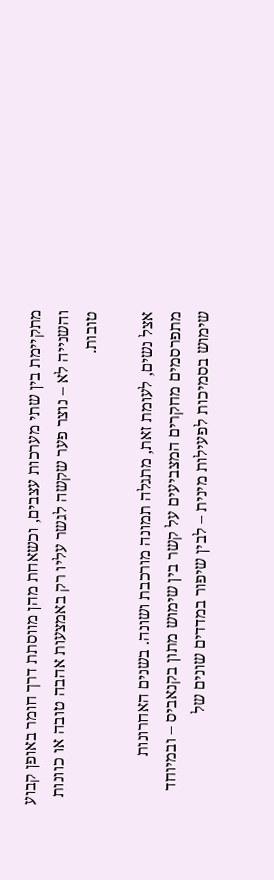מתקיימת בין שתי מערכות עצבים, וכשאחת מהן מווסתת דרך חומר באופן קבוע והשנייה לא – נוצר פער שקשה לגשר עליו רק באמצעות אהבה טובה או כוונות טובות.

אצל נשים, לעומת זאת, מתגלה תמונה מורכבת ושונה. בשנים האחרונות מתפרסמים מחקרים המצביעים על קשר בין שימוש מתון בקנאביס – ובמיוחד שימוש בסמיכות לפעילות מינית – לבין שיפור במדדים שונים של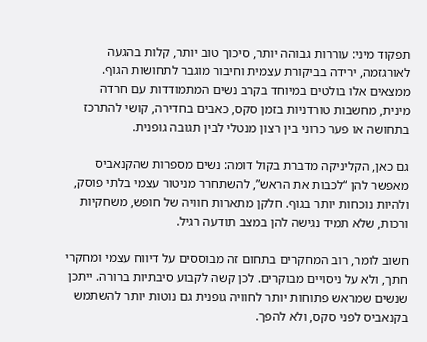תפקוד מיני: עוררות גבוהה יותר, סיכוך טוב יותר, קלות בהגעה לאורגזמה, ירידה בביקורת עצמית וחיבור מוגבר לתחושות הגוף. ממצאים אלו בולטים במיוחד בקרב נשים המתמודדות עם חרדה מינית, מחשבות טורדניות בזמן סקס, כאבים בחדירה, קושי להתרכז בתחושה או פער כרוני בין רצון מנטלי לבין תגובה גופנית.

גם כאן, הקליניקה מדברת בקול דומה: נשים מספרות שהקנאביס מאפשר להן “לכבות את הראש”, להשתחרר מניטור עצמי בלתי פוסק, ולהיות נוכחות יותר בגוף. חלקן מתארות חוויה של חופש, משחקיות ורכות, שלא תמיד נגישה להן במצב תודעה רגיל.

חשוב לומר, רוב המחקרים בתחום זה מבוססים על דיווח עצמי ומחקרי חתך, ולא על ניסויים מבוקרים. לכן קשה לקבוע סיבתיות ברורה. ייתכן שנשים שמראש פתוחות יותר לחוויה גופנית גם נוטות יותר להשתמש בקנאביס לפני סקס, ולא להפך.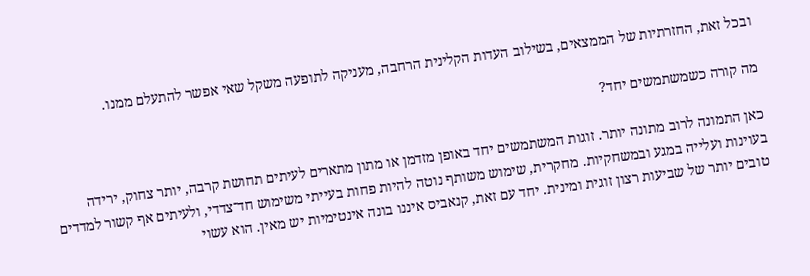ובכל זאת, החזרתיות של הממצאים, בשילוב העדות הקלינית הרחבה, מעניקה לתופעה משקל שאי אפשר להתעלם ממנו.

מה קורה כשמשתמשים יחד?

כאן התמונה לרוב מתונה יותר. זוגות המשתמשים יחד באופן מזדמן או מתון מתארים לעיתים תחושת קרבה, יותר צחוק, ירידה בעוינות ועלייה במגע ובמשחקיות. מחקרית, שימוש משותף נוטה להיות פחות בעייתי משימוש חד־צדדי, ולעיתים אף קשור למדדים טובים יותר של שביעות רצון זוגית ומינית. יחד עם זאת, קנאביס איננו בונה אינטימיות יש מאין. הוא עשוי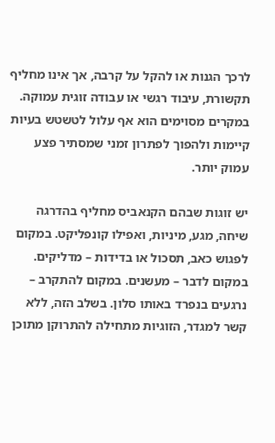לרכך הגנות או להקל על קרבה, אך אינו מחליף תקשורת, עיבוד רגשי או עבודה זוגית עמוקה. במקרים מסוימים הוא אף עלול לטשטש בעיות קיימות ולהפוך לפתרון זמני שמסתיר פצע עמוק יותר.

יש זוגות שבהם הקנאביס מחליף בהדרגה שיחה, מגע, מיניות, ואפילו קונפליקט. במקום לפגוש כאב, תסכול או בדידות – מדליקים. במקום לדבר – מעשנים. במקום להתקרב – נרגעים בנפרד באותו סלון. בשלב הזה, ללא קשר למגדר, הזוגיות מתחילה להתרוקן מתוכן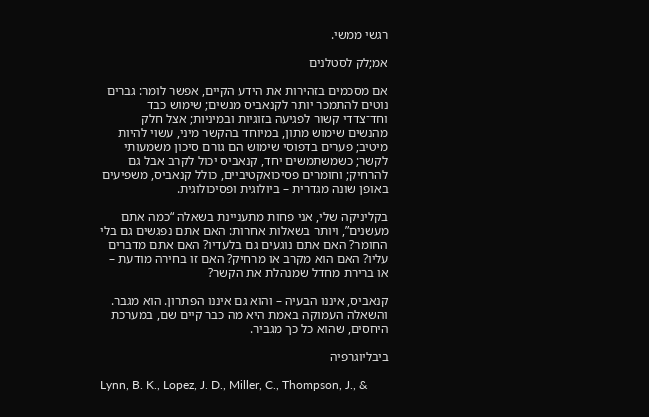רגשי ממשי.

אמ;לק לסטלנים

אם מסכמים בזהירות את הידע הקיים, אפשר לומר: גברים נוטים להתמכר יותר לקנאביס מנשים; שימוש כבד וחד־צדדי קשור לפגיעה בזוגיות ובמיניות; אצל חלק מהנשים שימוש מתון, במיוחד בהקשר מיני, עשוי להיות מיטיב; פערים בדפוסי שימוש הם גורם סיכון משמעותי לקשר; כשמשתמשים יחד, קנאביס יכול לקרב אבל גם להרחיק; וחומרים פסיכואקטיביים, כולל קנאביס, משפיעים באופן שונה מגדרית – ביולוגית ופסיכולוגית.

בקליניקה שלי, אני פחות מתעניינת בשאלה “כמה אתם מעשנים”, ויותר בשאלות אחרות: האם אתם נפגשים גם בלי החומר? האם אתם נוגעים גם בלעדיו? האם אתם מדברים עליו? האם הוא מקרב או מרחיק? האם זו בחירה מודעת – או ברירת מחדל שמנהלת את הקשר?

קנאביס, איננו הבעיה – והוא גם איננו הפתרון. הוא מגבר. והשאלה העמוקה באמת היא מה כבר קיים שם, במערכת היחסים, שהוא כל כך מגביר.

ביבליוגרפיה

Lynn, B. K., Lopez, J. D., Miller, C., Thompson, J., &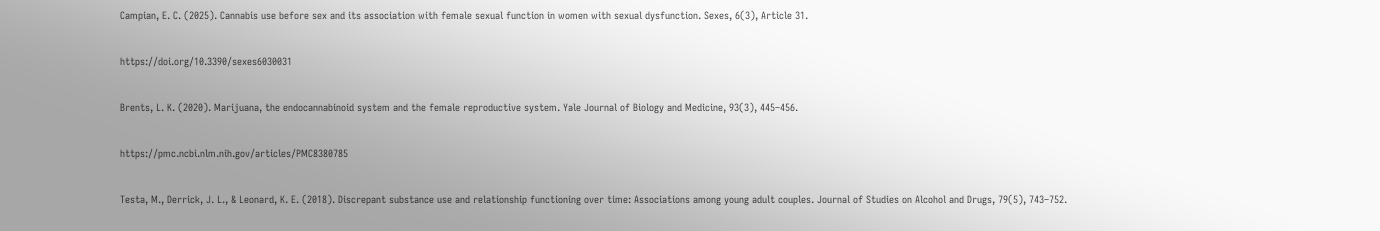Campian, E. C. (2025). Cannabis use before sex and its association with female sexual function in women with sexual dysfunction. Sexes, 6(3), Article 31.

https://doi.org/10.3390/sexes6030031

Brents, L. K. (2020). Marijuana, the endocannabinoid system and the female reproductive system. Yale Journal of Biology and Medicine, 93(3), 445–456.

https://pmc.ncbi.nlm.nih.gov/articles/PMC8380785

Testa, M., Derrick, J. L., & Leonard, K. E. (2018). Discrepant substance use and relationship functioning over time: Associations among young adult couples. Journal of Studies on Alcohol and Drugs, 79(5), 743–752.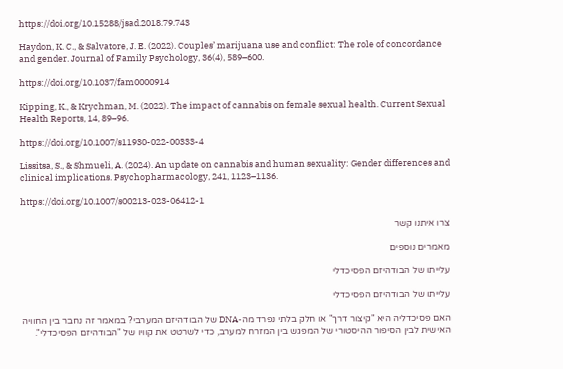https://doi.org/10.15288/jsad.2018.79.743

Haydon, K. C., & Salvatore, J. E. (2022). Couples’ marijuana use and conflict: The role of concordance and gender. Journal of Family Psychology, 36(4), 589–600.

https://doi.org/10.1037/fam0000914

Kipping, K., & Krychman, M. (2022). The impact of cannabis on female sexual health. Current Sexual Health Reports, 14, 89–96.

https://doi.org/10.1007/s11930-022-00333-4

Lissitsa, S., & Shmueli, A. (2024). An update on cannabis and human sexuality: Gender differences and clinical implications. Psychopharmacology, 241, 1123–1136.

https://doi.org/10.1007/s00213-023-06412-1

צרו איתנו קשר

מאמרים נוספים

עלייתו של הבודהיזם הפסיכדלי

עלייתו של הבודהיזם הפסיכדלי

האם פסיכדליה היא "קיצור דרך" או חלק בלתי נפרד מה-DNA של הבודהיזם המערבי? במאמר זה נחבר בין החוויה האישית לבין הסיפור ההיסטורי של המפגש בין המזרח למערב, כדי לשרטט את קוויו של "הבודהיזם הפסיכדלי".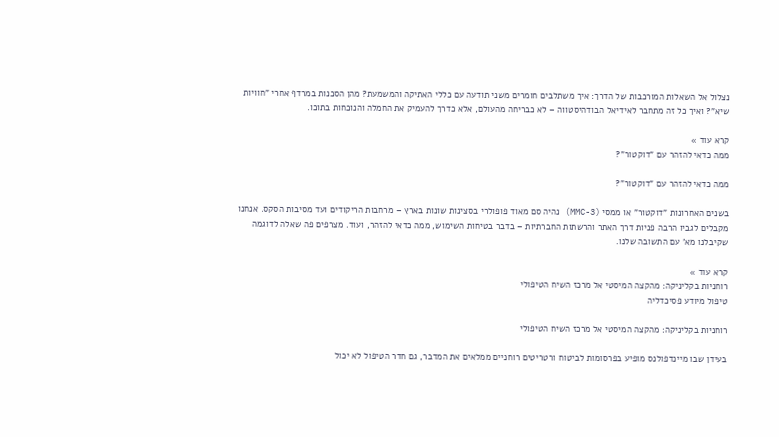נצלול אל השאלות המורכבות של הדרך: איך משתלבים חומרים משני תודעה עם כללי האתיקה והמשמעת? מהן הסכנות במרדף אחרי "חוויות שיא"? ואיך כל זה מתחבר לאידיאל הבודהיסטווה – לא כבריחה מהעולם, אלא כדרך להעמיק את החמלה והנוכחות בתוכו.

קרא עוד »
ממה כדאי להזהר עם "דוקטור"?

ממה כדאי להזהר עם "דוקטור"?

בשנים האחרונות "דוקטור" או ממסי (3-MMC) נהיה סם מאוד פופולרי בסצינות שונות בארץ – מרחבות הריקודים ועד מסיבות הסקס. אנחנו מקבלים לגביו הרבה פניות דרך האתר והרשתות החברתיות – בדבר בטיחות השימוש, ממה כדאי להזהר, ועוד. מצרפים פה שאלה לדוגמה שקיבלנו מא' עם התשובה שלנו.

קרא עוד »
רוחניות בקליניקה: מהקצה המיסטי אל מרכז השיח הטיפולי
טיפול מיודע פסיכדליה

רוחניות בקליניקה: מהקצה המיסטי אל מרכז השיח הטיפולי

בעידן שבו מיינדפולנס מופיע בפרסומות לביטוח ורטריטים רוחניים ממלאים את המדבר, גם חדר הטיפול לא יכול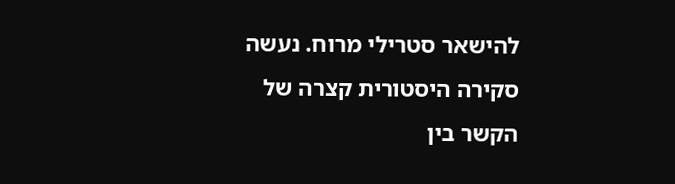להישאר סטרילי מרוח. נעשה סקירה היסטורית קצרה של הקשר בין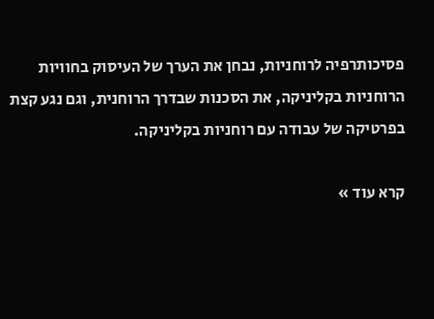פסיכותרפיה לרוחניות, נבחן את הערך של העיסוק בחוויות הרוחניות בקליניקה, את הסכנות שבדרך הרוחנית, וגם נגע קצת בפרטיקה של עבודה עם רוחניות בקליניקה.

קרא עוד »